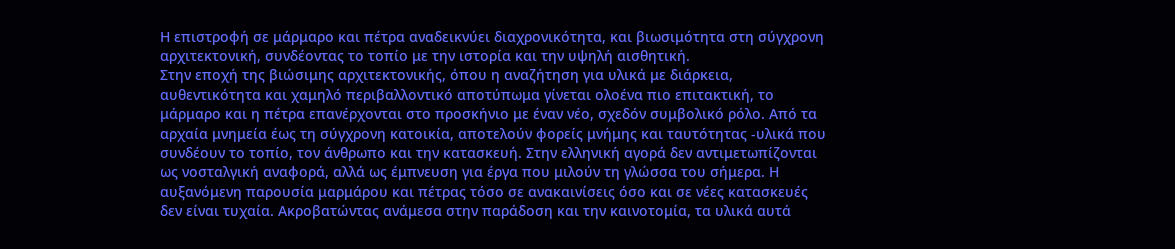Η επιστροφή σε μάρμαρο και πέτρα αναδεικνύει διαχρονικότητα, και βιωσιμότητα στη σύγχρονη αρχιτεκτονική, συνδέοντας το τοπίο με την ιστορία και την υψηλή αισθητική.
Στην εποχή της βιώσιμης αρχιτεκτονικής, όπου η αναζήτηση για υλικά με διάρκεια, αυθεντικότητα και χαμηλό περιβαλλοντικό αποτύπωμα γίνεται ολοένα πιο επιτακτική, το μάρμαρο και η πέτρα επανέρχονται στο προσκήνιο με έναν νέο, σχεδόν συμβολικό ρόλο. Από τα αρχαία μνημεία έως τη σύγχρονη κατοικία, αποτελούν φορείς μνήμης και ταυτότητας -υλικά που συνδέουν το τοπίο, τον άνθρωπο και την κατασκευή. Στην ελληνική αγορά δεν αντιμετωπίζονται ως νοσταλγική αναφορά, αλλά ως έμπνευση για έργα που μιλούν τη γλώσσα του σήμερα. Η αυξανόμενη παρουσία μαρμάρου και πέτρας τόσο σε ανακαινίσεις όσο και σε νέες κατασκευές δεν είναι τυχαία. Ακροβατώντας ανάμεσα στην παράδοση και την καινοτομία, τα υλικά αυτά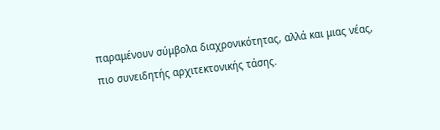παραμένουν σύμβολα διαχρονικότητας, αλλά και μιας νέας, πιο συνειδητής αρχιτεκτονικής τάσης.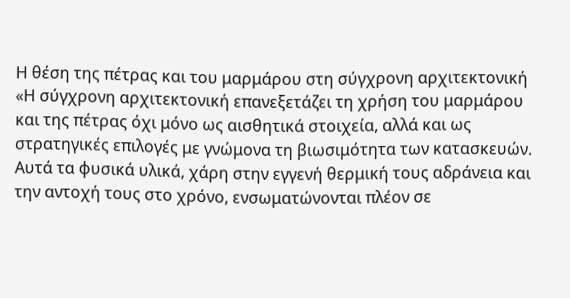Η θέση της πέτρας και του μαρμάρου στη σύγχρονη αρχιτεκτονική
«Η σύγχρονη αρχιτεκτονική επανεξετάζει τη χρήση του μαρμάρου και της πέτρας όχι μόνο ως αισθητικά στοιχεία, αλλά και ως στρατηγικές επιλογές με γνώμονα τη βιωσιμότητα των κατασκευών. Αυτά τα φυσικά υλικά, χάρη στην εγγενή θερμική τους αδράνεια και την αντοχή τους στο χρόνο, ενσωματώνονται πλέον σε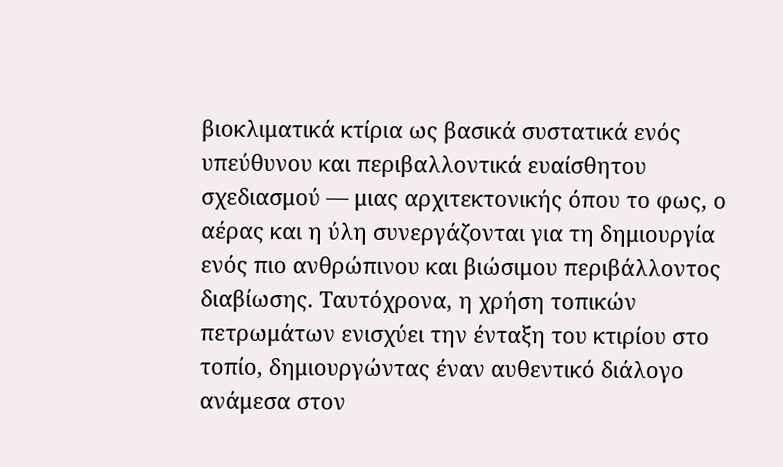βιοκλιματικά κτίρια ως βασικά συστατικά ενός υπεύθυνου και περιβαλλοντικά ευαίσθητου σχεδιασμού — μιας αρχιτεκτονικής όπου το φως, ο αέρας και η ύλη συνεργάζονται για τη δημιουργία ενός πιο ανθρώπινου και βιώσιμου περιβάλλοντος διαβίωσης. Ταυτόχρονα, η χρήση τοπικών πετρωμάτων ενισχύει την ένταξη του κτιρίου στο τοπίο, δημιουργώντας έναν αυθεντικό διάλογο ανάμεσα στον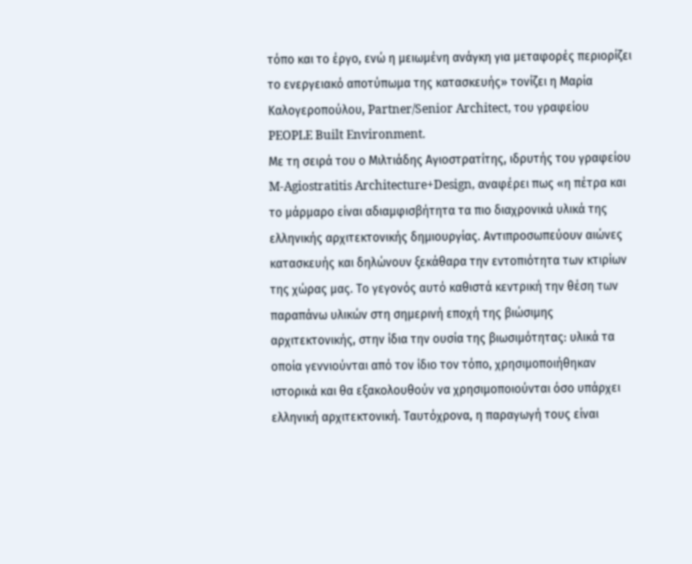τόπο και το έργο, ενώ η μειωμένη ανάγκη για μεταφορές περιορίζει το ενεργειακό αποτύπωμα της κατασκευής» τονίζει η Μαρία Καλογεροπούλου, Partner/Senior Architect, του γραφείου PEOPLE Built Environment.
Με τη σειρά του ο Μιλτιάδης Αγιοστρατίτης, ιδρυτής του γραφείου M-Agiostratitis Architecture+Design, αναφέρει πως «η πέτρα και το μάρμαρο είναι αδιαμφισβήτητα τα πιο διαχρονικά υλικά της ελληνικής αρχιτεκτονικής δημιουργίας. Αντιπροσωπεύουν αιώνες κατασκευής και δηλώνουν ξεκάθαρα την εντοπιότητα των κτιρίων της χώρας μας. Το γεγονός αυτό καθιστά κεντρική την θέση των παραπάνω υλικών στη σημερινή εποχή της βιώσιμης αρχιτεκτονικής, στην ίδια την ουσία της βιωσιμότητας: υλικά τα οποία γεννιούνται από τον ίδιο τον τόπο, χρησιμοποιήθηκαν ιστορικά και θα εξακολουθούν να χρησιμοποιούνται όσο υπάρχει ελληνική αρχιτεκτονική. Ταυτόχρονα, η παραγωγή τους είναι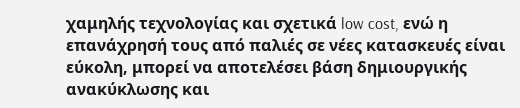χαμηλής τεχνολογίας και σχετικά low cost, ενώ η επανάχρησή τους από παλιές σε νέες κατασκευές είναι εύκολη, μπορεί να αποτελέσει βάση δημιουργικής ανακύκλωσης και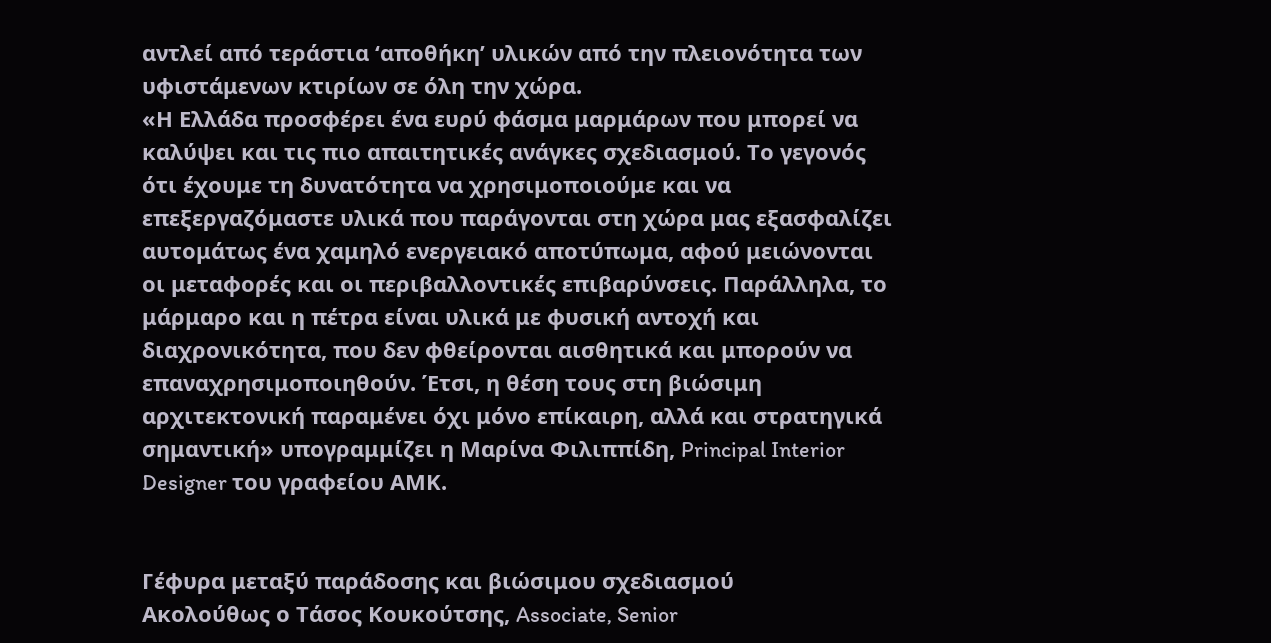αντλεί από τεράστια ‘αποθήκη’ υλικών από την πλειονότητα των υφιστάμενων κτιρίων σε όλη την χώρα.
«Η Ελλάδα προσφέρει ένα ευρύ φάσμα μαρμάρων που μπορεί να καλύψει και τις πιο απαιτητικές ανάγκες σχεδιασμού. Το γεγονός ότι έχουμε τη δυνατότητα να χρησιμοποιούμε και να επεξεργαζόμαστε υλικά που παράγονται στη χώρα μας εξασφαλίζει αυτομάτως ένα χαμηλό ενεργειακό αποτύπωμα, αφού μειώνονται οι μεταφορές και οι περιβαλλοντικές επιβαρύνσεις. Παράλληλα, το μάρμαρο και η πέτρα είναι υλικά με φυσική αντοχή και διαχρονικότητα, που δεν φθείρονται αισθητικά και μπορούν να επαναχρησιμοποιηθούν. Έτσι, η θέση τους στη βιώσιμη αρχιτεκτονική παραμένει όχι μόνο επίκαιρη, αλλά και στρατηγικά σημαντική» υπογραμμίζει η Μαρίνα Φιλιππίδη, Principal Interior Designer του γραφείου ΑΜΚ.


Γέφυρα μεταξύ παράδοσης και βιώσιμου σχεδιασμού
Ακολούθως ο Τάσος Κουκούτσης, Associate, Senior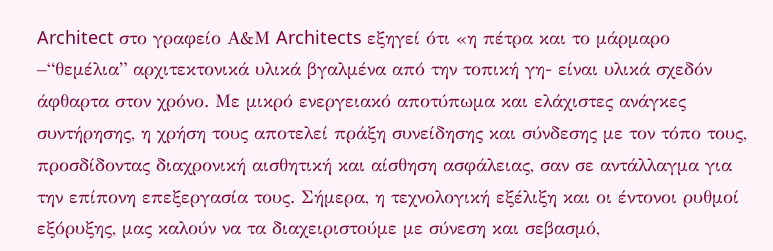Architect στο γραφείο Α&Μ Architects εξηγεί ότι «η πέτρα και το μάρμαρο –“θεμέλια” αρχιτεκτονικά υλικά βγαλμένα από την τοπική γη- είναι υλικά σχεδόν άφθαρτα στον χρόνο. Με μικρό ενεργειακό αποτύπωμα και ελάχιστες ανάγκες συντήρησης, η χρήση τους αποτελεί πράξη συνείδησης και σύνδεσης με τον τόπο τους, προσδίδοντας διαχρονική αισθητική και αίσθηση ασφάλειας, σαν σε αντάλλαγμα για την επίπονη επεξεργασία τους. Σήμερα, η τεχνολογική εξέλιξη και οι έντονοι ρυθμοί εξόρυξης, μας καλούν να τα διαχειριστούμε με σύνεση και σεβασμό,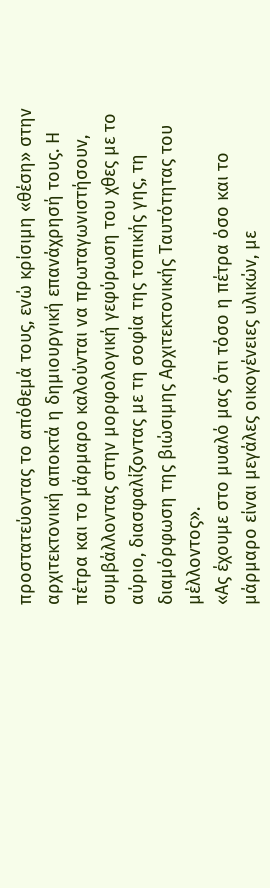προστατεύοντας το απόθεμά τους, ενώ κρίσιμη «θέση» στην αρχιτεκτονική αποκτά η δημιουργική επανάχρησή τους. Η πέτρα και το μάρμαρο καλούνται να πρωταγωνιστήσουν, συμβάλλοντας στην μορφολογική γεφύρωση του χθες με το αύριο, διασφαλίζοντας με τη σοφία της τοπικής γης, τη διαμόρφωση της βιώσιμης Αρχιτεκτονικής Ταυτότητας του μέλλοντος».
«Ας έχουμε στο μυαλό μας ότι τόσο η πέτρα όσο και το μάρμαρο είναι μεγάλες οικογένειες υλικών, με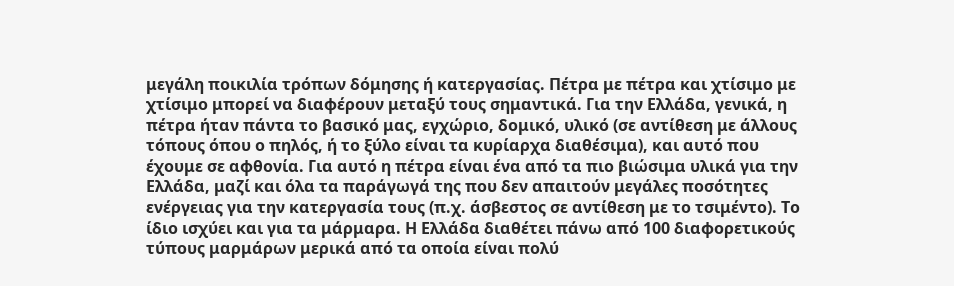μεγάλη ποικιλία τρόπων δόμησης ή κατεργασίας. Πέτρα με πέτρα και χτίσιμο με χτίσιμο μπορεί να διαφέρουν μεταξύ τους σημαντικά. Για την Ελλάδα, γενικά, η πέτρα ήταν πάντα το βασικό μας, εγχώριο, δομικό, υλικό (σε αντίθεση με άλλους τόπους όπου ο πηλός, ή το ξύλο είναι τα κυρίαρχα διαθέσιμα), και αυτό που έχουμε σε αφθονία. Για αυτό η πέτρα είναι ένα από τα πιο βιώσιμα υλικά για την Ελλάδα, μαζί και όλα τα παράγωγά της που δεν απαιτούν μεγάλες ποσότητες ενέργειας για την κατεργασία τους (π.χ. άσβεστος σε αντίθεση με το τσιμέντο). Το ίδιο ισχύει και για τα μάρμαρα. Η Ελλάδα διαθέτει πάνω από 100 διαφορετικούς τύπους μαρμάρων μερικά από τα οποία είναι πολύ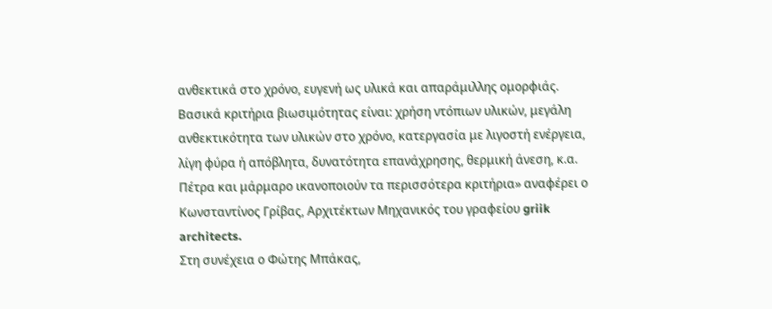ανθεκτικά στο χρόνο, ευγενή ως υλικά και απαράμιλλης ομορφιάς. Βασικά κριτήρια βιωσιμότητας είναι: χρήση ντόπιων υλικών, μεγάλη ανθεκτικότητα των υλικών στο χρόνο, κατεργασία με λιγοστή ενέργεια, λίγη φύρα ή απόβλητα, δυνατότητα επανάχρησης, θερμική άνεση, κ.α. Πέτρα και μάρμαρο ικανοποιούν τα περισσότερα κριτήρια» αναφέρει ο Κωνσταντίνος Γρίβας, Αρχιτέκτων Μηχανικός του γραφείου griik architects.
Στη συνέχεια ο Φώτης Μπάκας,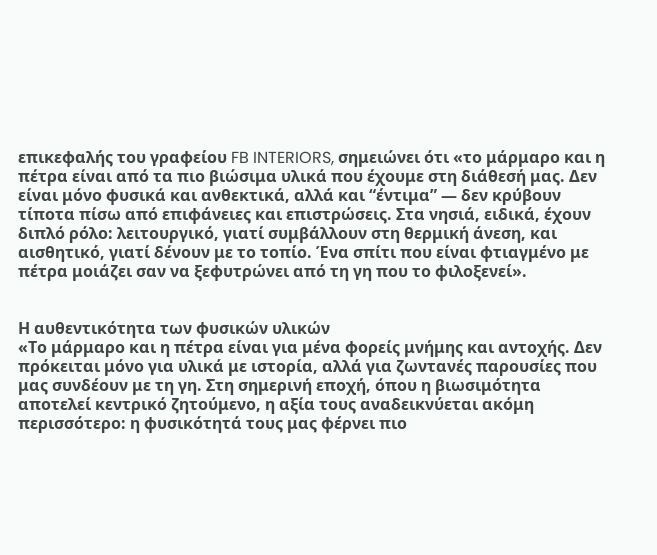επικεφαλής του γραφείου FB INTERIORS, σημειώνει ότι «το μάρμαρο και η πέτρα είναι από τα πιο βιώσιμα υλικά που έχουμε στη διάθεσή μας. Δεν είναι μόνο φυσικά και ανθεκτικά, αλλά και “έντιμα” — δεν κρύβουν τίποτα πίσω από επιφάνειες και επιστρώσεις. Στα νησιά, ειδικά, έχουν διπλό ρόλο: λειτουργικό, γιατί συμβάλλουν στη θερμική άνεση, και αισθητικό, γιατί δένουν με το τοπίο. Ένα σπίτι που είναι φτιαγμένο με πέτρα μοιάζει σαν να ξεφυτρώνει από τη γη που το φιλοξενεί».


Η αυθεντικότητα των φυσικών υλικών
«Το μάρμαρο και η πέτρα είναι για μένα φορείς μνήμης και αντοχής. Δεν πρόκειται μόνο για υλικά με ιστορία, αλλά για ζωντανές παρουσίες που μας συνδέουν με τη γη. Στη σημερινή εποχή, όπου η βιωσιμότητα αποτελεί κεντρικό ζητούμενο, η αξία τους αναδεικνύεται ακόμη περισσότερο: η φυσικότητά τους μας φέρνει πιο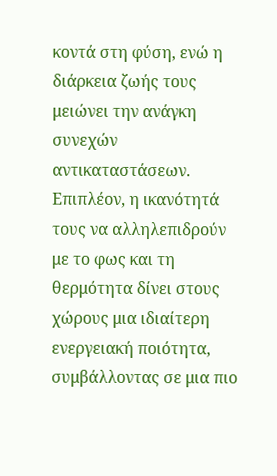κοντά στη φύση, ενώ η διάρκεια ζωής τους μειώνει την ανάγκη συνεχών αντικαταστάσεων. Επιπλέον, η ικανότητά τους να αλληλεπιδρούν με το φως και τη θερμότητα δίνει στους χώρους μια ιδιαίτερη ενεργειακή ποιότητα, συμβάλλοντας σε μια πιο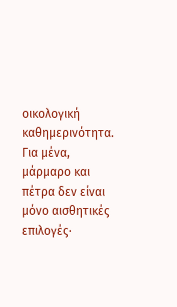οικολογική καθημερινότητα. Για μένα, μάρμαρο και πέτρα δεν είναι μόνο αισθητικές επιλογές·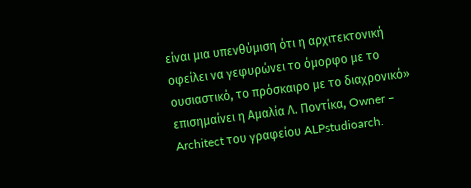είναι μια υπενθύμιση ότι η αρχιτεκτονική οφείλει να γεφυρώνει το όμορφο με το ουσιαστικό, το πρόσκαιρο με το διαχρονικό» επισημαίνει η Αμαλία Λ. Ποντίκα, Owner – Architect του γραφείου ALPstudioarch.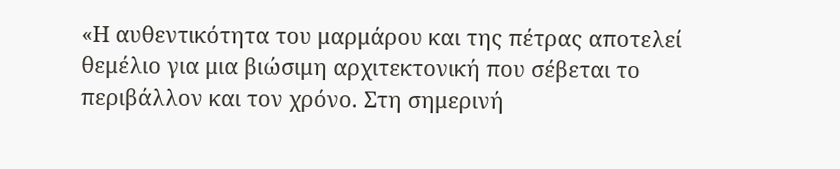«Η αυθεντικότητα του μαρμάρου και της πέτρας αποτελεί θεμέλιο για μια βιώσιμη αρχιτεκτονική που σέβεται το περιβάλλον και τον χρόνο. Στη σημερινή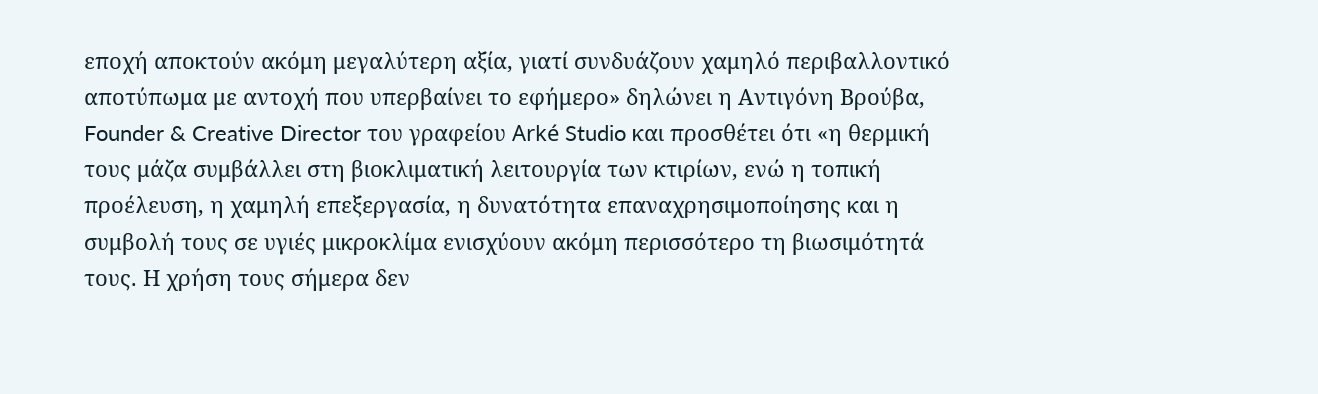εποχή αποκτούν ακόμη μεγαλύτερη αξία, γιατί συνδυάζουν χαμηλό περιβαλλοντικό αποτύπωμα με αντοχή που υπερβαίνει το εφήμερο» δηλώνει η Αντιγόνη Βρούβα, Founder & Creative Director του γραφείου Arké Studio και προσθέτει ότι «η θερμική τους μάζα συμβάλλει στη βιοκλιματική λειτουργία των κτιρίων, ενώ η τοπική προέλευση, η χαμηλή επεξεργασία, η δυνατότητα επαναχρησιμοποίησης και η συμβολή τους σε υγιές μικροκλίμα ενισχύουν ακόμη περισσότερο τη βιωσιμότητά τους. Η χρήση τους σήμερα δεν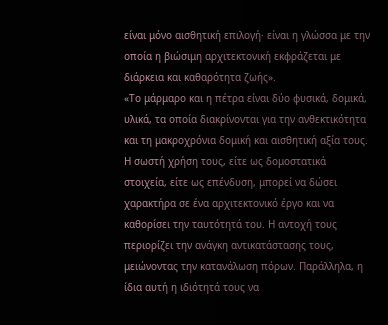είναι μόνο αισθητική επιλογή· είναι η γλώσσα με την οποία η βιώσιμη αρχιτεκτονική εκφράζεται με διάρκεια και καθαρότητα ζωής».
«Το μάρμαρο και η πέτρα είναι δύο φυσικά, δομικά, υλικά, τα οποία διακρίνονται για την ανθεκτικότητα και τη μακροχρόνια δομική και αισθητική αξία τους. Η σωστή χρήση τους, είτε ως δομοστατικά στοιχεία, είτε ως επένδυση, μπορεί να δώσει χαρακτήρα σε ένα αρχιτεκτονικό έργο και να καθορίσει την ταυτότητά του. Η αντοχή τους περιορίζει την ανάγκη αντικατάστασης τους, μειώνοντας την κατανάλωση πόρων. Παράλληλα, η ίδια αυτή η ιδιότητά τους να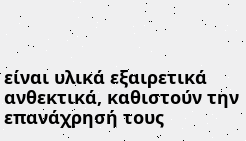είναι υλικά εξαιρετικά ανθεκτικά, καθιστούν την επανάχρησή τους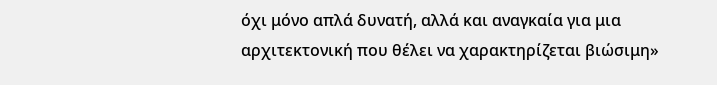όχι μόνο απλά δυνατή, αλλά και αναγκαία για μια αρχιτεκτονική που θέλει να χαρακτηρίζεται βιώσιμη»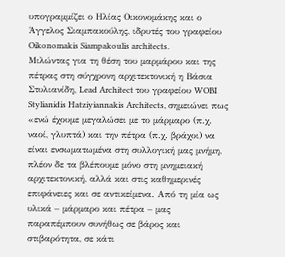υπογραμμίζει ο Ηλίας Οικονομάκης και ο Άγγελος Σιαμπακούλης, ιδρυτές του γραφείου Oikonomakis Siampakoulis architects.
Μιλώντας για τη θέση του μαρμάρου και της πέτρας στη σύγχρονη αρχιτεκτονική η Βάσια Στυλιανίδη, Lead Architect του γραφείου WOBI Stylianidis Hatziyiannakis Architects, σημειώνει πως «ενώ έχουμε μεγαλώσει με το μάρμαρο (π.χ. ναοί, γλυπτά) και την πέτρα (π.χ. βράχοι) να είναι ενσωματωμένα στη συλλογική μας μνήμη, πλέον δε τα βλέπουμε μόνο στη μνημειακή αρχιτεκτονική, αλλά και στις καθημερινές επιφάνειες και σε αντικείμενα. Από τη μία ως υλικά – μάρμαρο και πέτρα – μας παραπέμπουν συνήθως σε βάρος και στιβαρότητα, σε κάτι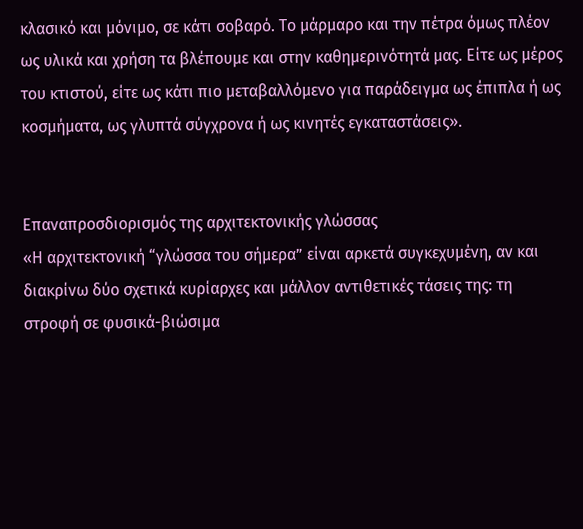κλασικό και μόνιμο, σε κάτι σοβαρό. Το μάρμαρο και την πέτρα όμως πλέον ως υλικά και χρήση τα βλέπουμε και στην καθημερινότητά μας. Είτε ως μέρος του κτιστού, είτε ως κάτι πιο μεταβαλλόμενο για παράδειγμα ως έπιπλα ή ως κοσμήματα, ως γλυπτά σύγχρονα ή ως κινητές εγκαταστάσεις».


Επαναπροσδιορισμός της αρχιτεκτονικής γλώσσας
«Η αρχιτεκτονική “γλώσσα του σήμερα” είναι αρκετά συγκεχυμένη, αν και διακρίνω δύο σχετικά κυρίαρχες και μάλλον αντιθετικές τάσεις της: τη στροφή σε φυσικά-βιώσιμα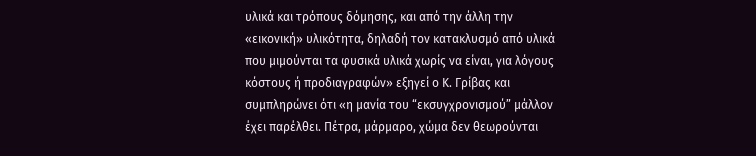υλικά και τρόπους δόμησης, και από την άλλη την «εικονική» υλικότητα, δηλαδή τον κατακλυσμό από υλικά που μιμούνται τα φυσικά υλικά χωρίς να είναι, για λόγους κόστους ή προδιαγραφών» εξηγεί ο Κ. Γρίβας και συμπληρώνει ότι «η μανία του “εκσυγχρονισμού” μάλλον έχει παρέλθει. Πέτρα, μάρμαρο, χώμα δεν θεωρούνται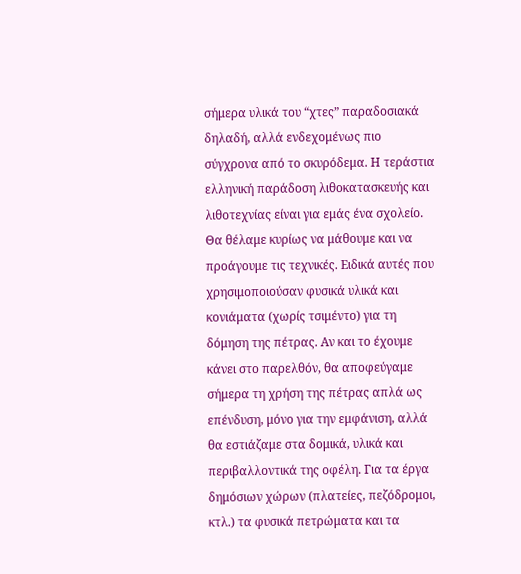σήμερα υλικά του “χτες” παραδοσιακά δηλαδή, αλλά ενδεχομένως πιο σύγχρονα από το σκυρόδεμα. Η τεράστια ελληνική παράδοση λιθοκατασκευής και λιθοτεχνίας είναι για εμάς ένα σχολείο. Θα θέλαμε κυρίως να μάθουμε και να προάγουμε τις τεχνικές. Ειδικά αυτές που χρησιμοποιούσαν φυσικά υλικά και κονιάματα (χωρίς τσιμέντο) για τη δόμηση της πέτρας. Αν και το έχουμε κάνει στο παρελθόν, θα αποφεύγαμε σήμερα τη χρήση της πέτρας απλά ως επένδυση, μόνο για την εμφάνιση, αλλά θα εστιάζαμε στα δομικά, υλικά και περιβαλλοντικά της οφέλη. Για τα έργα δημόσιων χώρων (πλατείες, πεζόδρομοι, κτλ.) τα φυσικά πετρώματα και τα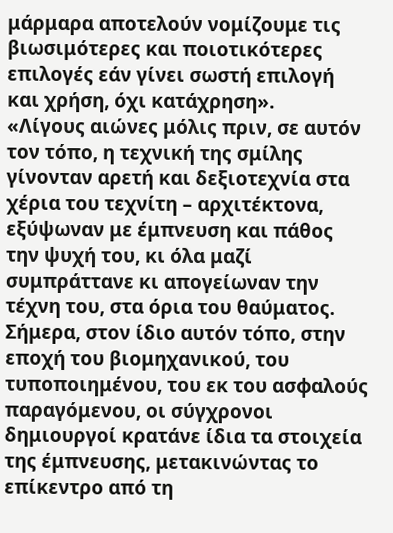μάρμαρα αποτελούν νομίζουμε τις βιωσιμότερες και ποιοτικότερες επιλογές εάν γίνει σωστή επιλογή και χρήση, όχι κατάχρηση».
«Λίγους αιώνες μόλις πριν, σε αυτόν τον τόπο, η τεχνική της σμίλης γίνονταν αρετή και δεξιοτεχνία στα χέρια του τεχνίτη – αρχιτέκτονα, εξύψωναν με έμπνευση και πάθος την ψυχή του, κι όλα μαζί συμπράττανε κι απογείωναν την τέχνη του, στα όρια του θαύματος. Σήμερα, στον ίδιο αυτόν τόπο, στην εποχή του βιομηχανικού, του τυποποιημένου, του εκ του ασφαλούς παραγόμενου, οι σύγχρονοι δημιουργοί κρατάνε ίδια τα στοιχεία της έμπνευσης, μετακινώντας το επίκεντρο από τη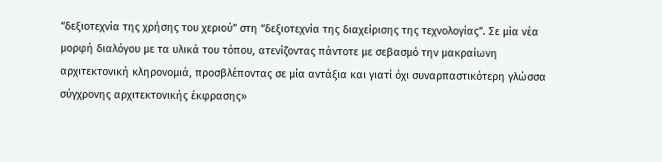“δεξιοτεχνία της χρήσης του χεριού” στη “δεξιοτεχνία της διαχείρισης της τεχνολογίας”. Σε μία νέα μορφή διαλόγου με τα υλικά του τόπου, ατενίζοντας πάντοτε με σεβασμό την μακραίωνη αρχιτεκτονική κληρονομιά, προσβλέποντας σε μία αντάξια και γιατί όχι συναρπαστικότερη γλώσσα σύγχρονης αρχιτεκτονικής έκφρασης»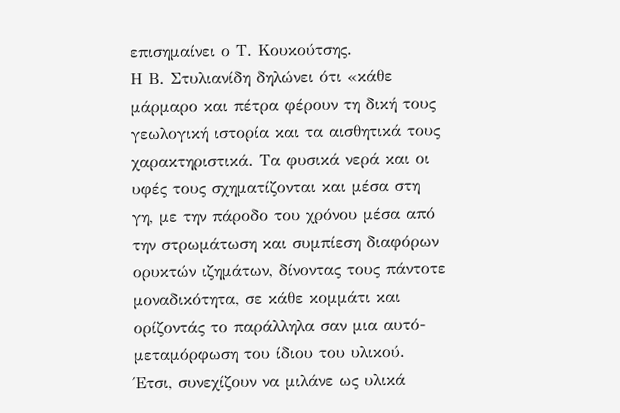επισημαίνει ο Τ. Κουκούτσης.
Η Β. Στυλιανίδη δηλώνει ότι «κάθε μάρμαρο και πέτρα φέρουν τη δική τους γεωλογική ιστορία και τα αισθητικά τους χαρακτηριστικά. Τα φυσικά νερά και οι υφές τους σχηματίζονται και μέσα στη γη, με την πάροδο του χρόνου μέσα από την στρωμάτωση και συμπίεση διαφόρων ορυκτών ιζημάτων, δίνοντας τους πάντοτε μοναδικότητα, σε κάθε κομμάτι και ορίζοντάς το παράλληλα σαν μια αυτό-μεταμόρφωση του ίδιου του υλικού. Έτσι, συνεχίζουν να μιλάνε ως υλικά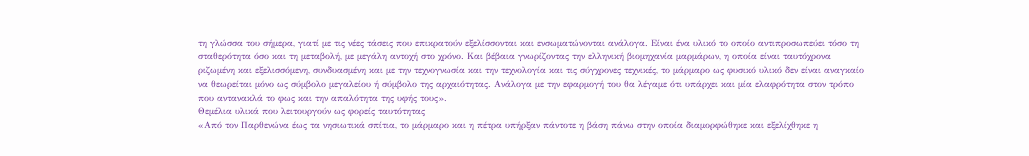τη γλώσσα του σήμερα, γιατί με τις νέες τάσεις που επικρατούν εξελίσσονται και ενσωματώνονται ανάλογα. Είναι ένα υλικό το οποίο αντιπροσωπεύει τόσο τη σταθερότητα όσο και τη μεταβολή, με μεγάλη αντοχή στο χρόνο. Και βέβαια γνωρίζοντας την ελληνική βιομηχανία μαρμάρων, η οποία είναι ταυτόχρονα ριζωμένη και εξελισσόμενη, συνδυασμένη και με την τεχνογνωσία και την τεχνολογία και τις σύγχρονες τεχνικές, το μάρμαρο ως φυσικό υλικό δεν είναι αναγκαίο να θεωρείται μόνο ως σύμβολο μεγαλείου ή σύμβολο της αρχαιότητας. Ανάλογα με την εφαρμογή του θα λέγαμε ότι υπάρχει και μία ελαφρότητα στον τρόπο που αντανακλά το φως και την απαλότητα της υφής τους».
Θεμέλια υλικά που λειτουργούν ως φορείς ταυτότητας
«Από τον Παρθενώνα έως τα νησιωτικά σπίτια, το μάρμαρο και η πέτρα υπήρξαν πάντοτε η βάση πάνω στην οποία διαμορφώθηκε και εξελίχθηκε η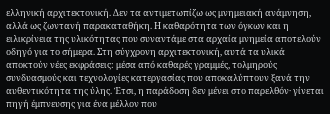ελληνική αρχιτεκτονική. Δεν τα αντιμετωπίζω ως μνημειακή ανάμνηση, αλλά ως ζωντανή παρακαταθήκη. Η καθαρότητα των όγκων και η ειλικρίνεια της υλικότητας που συναντάμε στα αρχαία μνημεία αποτελούν οδηγό για το σήμερα. Στη σύγχρονη αρχιτεκτονική, αυτά τα υλικά αποκτούν νέες εκφράσεις: μέσα από καθαρές γραμμές, τολμηρούς συνδυασμούς και τεχνολογίες κατεργασίας που αποκαλύπτουν ξανά την αυθεντικότητα της ύλης. Έτσι, η παράδοση δεν μένει στο παρελθόν· γίνεται πηγή έμπνευσης για ένα μέλλον που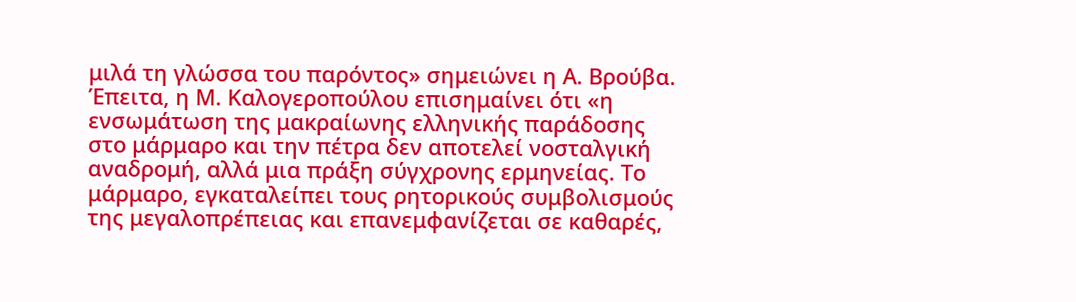μιλά τη γλώσσα του παρόντος» σημειώνει η Α. Βρούβα.
Έπειτα, η Μ. Καλογεροπούλου επισημαίνει ότι «η ενσωμάτωση της μακραίωνης ελληνικής παράδοσης στο μάρμαρο και την πέτρα δεν αποτελεί νοσταλγική αναδρομή, αλλά μια πράξη σύγχρονης ερμηνείας. Το μάρμαρο, εγκαταλείπει τους ρητορικούς συμβολισμούς της μεγαλοπρέπειας και επανεμφανίζεται σε καθαρές,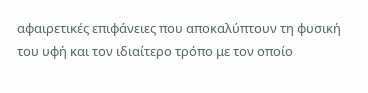αφαιρετικές επιφάνειες που αποκαλύπτουν τη φυσική του υφή και τον ιδιαίτερο τρόπο με τον οποίο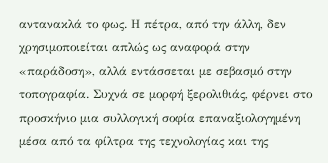αντανακλά το φως. Η πέτρα, από την άλλη, δεν χρησιμοποιείται απλώς ως αναφορά στην «παράδοση», αλλά εντάσσεται με σεβασμό στην τοπογραφία. Συχνά σε μορφή ξερολιθιάς, φέρνει στο προσκήνιο μια συλλογική σοφία επαναξιολογημένη μέσα από τα φίλτρα της τεχνολογίας και της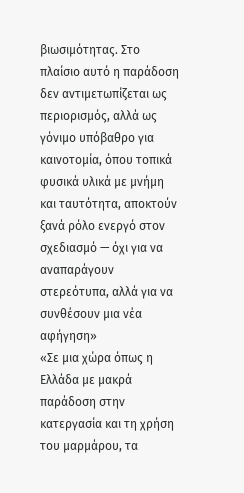βιωσιμότητας. Στο πλαίσιο αυτό η παράδοση δεν αντιμετωπίζεται ως περιορισμός, αλλά ως γόνιμο υπόβαθρο για καινοτομία, όπου τοπικά φυσικά υλικά με μνήμη και ταυτότητα, αποκτούν ξανά ρόλο ενεργό στον σχεδιασμό — όχι για να αναπαράγουν στερεότυπα, αλλά για να συνθέσουν μια νέα αφήγηση»
«Σε μια χώρα όπως η Ελλάδα με μακρά παράδοση στην κατεργασία και τη χρήση του μαρμάρου, τα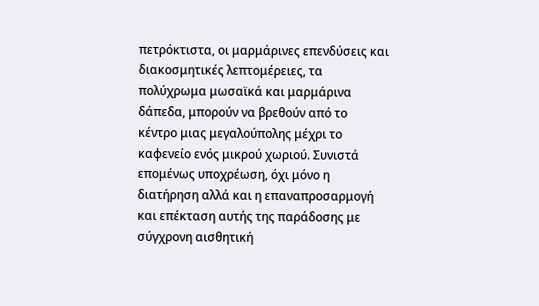πετρόκτιστα, οι μαρμάρινες επενδύσεις και διακοσμητικές λεπτομέρειες, τα πολύχρωμα μωσαϊκά και μαρμάρινα δάπεδα, μπορούν να βρεθούν από το κέντρο μιας μεγαλούπολης μέχρι το καφενείο ενός μικρού χωριού. Συνιστά επομένως υποχρέωση, όχι μόνο η διατήρηση αλλά και η επαναπροσαρμογή και επέκταση αυτής της παράδοσης με σύγχρονη αισθητική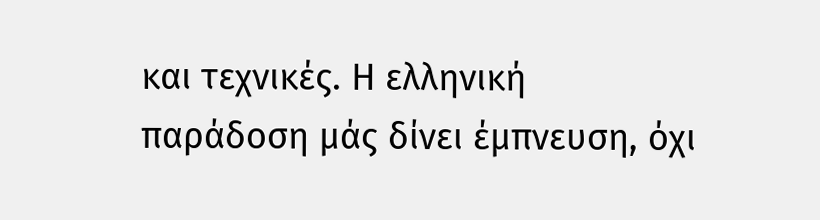και τεχνικές. Η ελληνική παράδοση μάς δίνει έμπνευση, όχι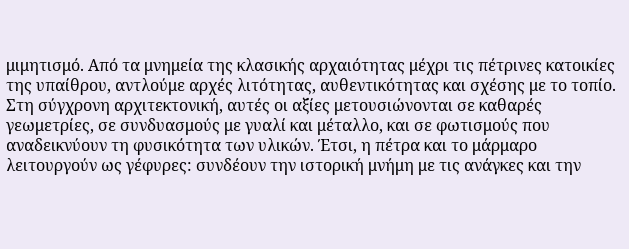μιμητισμό. Από τα μνημεία της κλασικής αρχαιότητας μέχρι τις πέτρινες κατοικίες της υπαίθρου, αντλούμε αρχές λιτότητας, αυθεντικότητας και σχέσης με το τοπίο. Στη σύγχρονη αρχιτεκτονική, αυτές οι αξίες μετουσιώνονται σε καθαρές γεωμετρίες, σε συνδυασμούς με γυαλί και μέταλλο, και σε φωτισμούς που αναδεικνύουν τη φυσικότητα των υλικών. Έτσι, η πέτρα και το μάρμαρο λειτουργούν ως γέφυρες: συνδέουν την ιστορική μνήμη με τις ανάγκες και την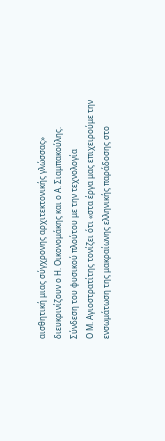αισθητική μιας σύγχρονης αρχιτεκτονικής γλώσσας» διευκρινίζουν ο Η. Οικονομάκης και ο Α. Σιαμπακούλης.
Σύνδεση του φυσικού πλούτου με την τεχνολογία
Ο Μ. Αγιοστρατίτης τονίζει ότι «στα έργα μας επιχειρούμε την ενσωμάτωση της μακραίωνης ελληνικής παράδοσης στο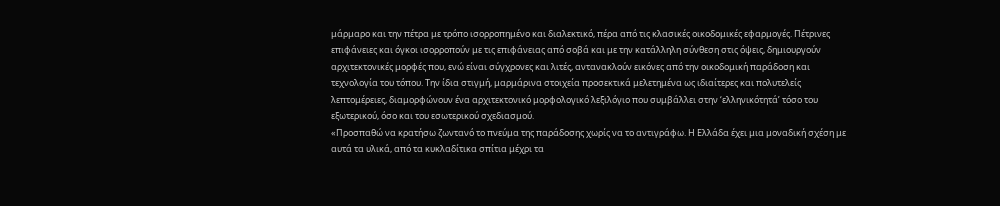μάρμαρο και την πέτρα με τρόπο ισορροπημένο και διαλεκτικό, πέρα από τις κλασικές οικοδομικές εφαρμογές. Πέτρινες επιφάνειες και όγκοι ισορροπούν με τις επιφάνειας από σοβά και με την κατάλληλη σύνθεση στις όψεις, δημιουργούν αρχιτεκτονικές μορφές που, ενώ είναι σύγχρονες και λιτές, αντανακλούν εικόνες από την οικοδομική παράδοση και τεχνολογία του τόπου. Την ίδια στιγμή, μαρμάρινα στοιχεία προσεκτικά μελετημένα ως ιδιαίτερες και πολυτελείς λεπτομέρειες, διαμορφώνουν ένα αρχιτεκτονικό μορφολογικό λεξιλόγιο που συμβάλλει στην ‘ελληνικότητά’ τόσο του εξωτερικού, όσο και του εσωτερικού σχεδιασμού.
«Προσπαθώ να κρατήσω ζωντανό το πνεύμα της παράδοσης χωρίς να το αντιγράφω. Η Ελλάδα έχει μια μοναδική σχέση με αυτά τα υλικά, από τα κυκλαδίτικα σπίτια μέχρι τα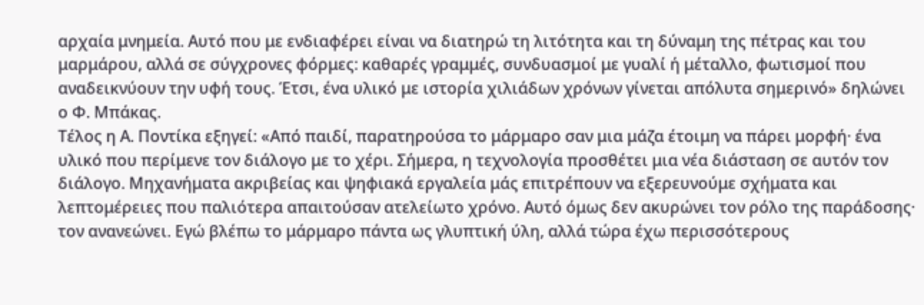αρχαία μνημεία. Αυτό που με ενδιαφέρει είναι να διατηρώ τη λιτότητα και τη δύναμη της πέτρας και του μαρμάρου, αλλά σε σύγχρονες φόρμες: καθαρές γραμμές, συνδυασμοί με γυαλί ή μέταλλο, φωτισμοί που αναδεικνύουν την υφή τους. Έτσι, ένα υλικό με ιστορία χιλιάδων χρόνων γίνεται απόλυτα σημερινό» δηλώνει ο Φ. Μπάκας.
Τέλος η Α. Ποντίκα εξηγεί: «Από παιδί, παρατηρούσα το μάρμαρο σαν μια μάζα έτοιμη να πάρει μορφή· ένα υλικό που περίμενε τον διάλογο με το χέρι. Σήμερα, η τεχνολογία προσθέτει μια νέα διάσταση σε αυτόν τον διάλογο. Μηχανήματα ακριβείας και ψηφιακά εργαλεία μάς επιτρέπουν να εξερευνούμε σχήματα και λεπτομέρειες που παλιότερα απαιτούσαν ατελείωτο χρόνο. Αυτό όμως δεν ακυρώνει τον ρόλο της παράδοσης· τον ανανεώνει. Εγώ βλέπω το μάρμαρο πάντα ως γλυπτική ύλη, αλλά τώρα έχω περισσότερους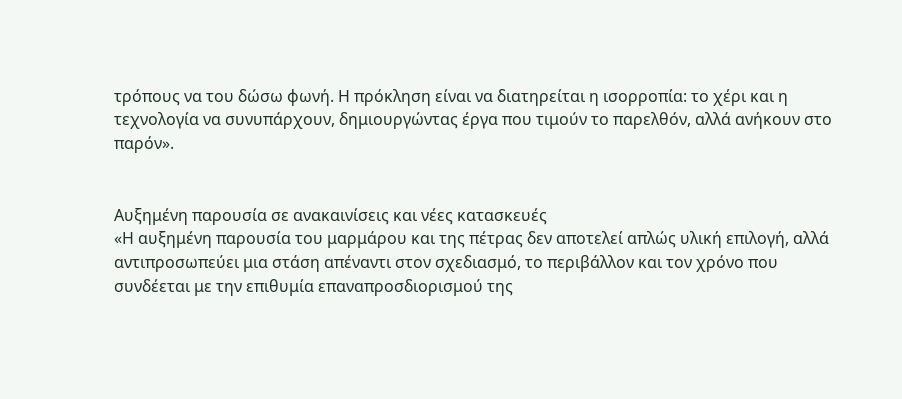τρόπους να του δώσω φωνή. Η πρόκληση είναι να διατηρείται η ισορροπία: το χέρι και η τεχνολογία να συνυπάρχουν, δημιουργώντας έργα που τιμούν το παρελθόν, αλλά ανήκουν στο παρόν».


Αυξημένη παρουσία σε ανακαινίσεις και νέες κατασκευές
«Η αυξημένη παρουσία του μαρμάρου και της πέτρας δεν αποτελεί απλώς υλική επιλογή, αλλά αντιπροσωπεύει μια στάση απέναντι στον σχεδιασμό, το περιβάλλον και τον χρόνο που συνδέεται με την επιθυμία επαναπροσδιορισμού της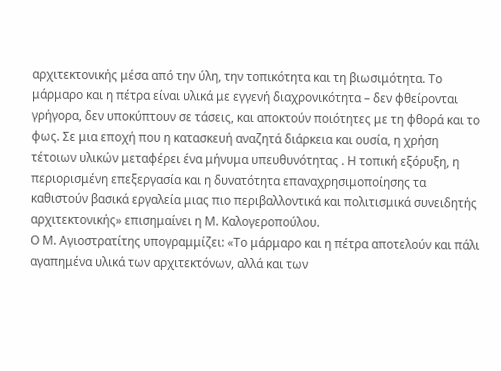αρχιτεκτονικής μέσα από την ύλη, την τοπικότητα και τη βιωσιμότητα. Το μάρμαρο και η πέτρα είναι υλικά με εγγενή διαχρονικότητα – δεν φθείρονται γρήγορα, δεν υποκύπτουν σε τάσεις, και αποκτούν ποιότητες με τη φθορά και το φως. Σε μια εποχή που η κατασκευή αναζητά διάρκεια και ουσία, η χρήση τέτοιων υλικών μεταφέρει ένα μήνυμα υπευθυνότητας . Η τοπική εξόρυξη, η περιορισμένη επεξεργασία και η δυνατότητα επαναχρησιμοποίησης τα καθιστούν βασικά εργαλεία μιας πιο περιβαλλοντικά και πολιτισμικά συνειδητής αρχιτεκτονικής» επισημαίνει η Μ. Καλογεροπούλου.
Ο Μ. Αγιοστρατίτης υπογραμμίζει: «Το μάρμαρο και η πέτρα αποτελούν και πάλι αγαπημένα υλικά των αρχιτεκτόνων, αλλά και των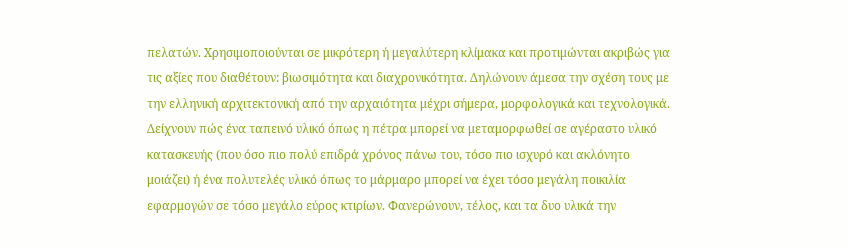πελατών. Χρησιμοποιούνται σε μικρότερη ή μεγαλύτερη κλίμακα και προτιμώνται ακριβώς για τις αξίες που διαθέτουν: βιωσιμότητα και διαχρονικότητα. Δηλώνουν άμεσα την σχέση τους με την ελληνική αρχιτεκτονική από την αρχαιότητα μέχρι σήμερα, μορφολογικά και τεχνολογικά. Δείχνουν πώς ένα ταπεινό υλικό όπως η πέτρα μπορεί να μεταμορφωθεί σε αγέραστο υλικό κατασκευής (που όσο πιο πολύ επιδρά χρόνος πάνω του, τόσο πιο ισχυρό και ακλόνητο μοιάζει) ή ένα πολυτελές υλικό όπως το μάρμαρο μπορεί να έχει τόσο μεγάλη ποικιλία εφαρμογών σε τόσο μεγάλο εύρος κτιρίων. Φανερώνουν, τέλος, και τα δυο υλικά την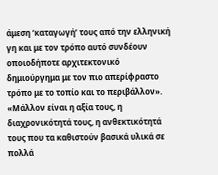άμεση ‘καταγωγή’ τους από την ελληνική γη και με τον τρόπο αυτό συνδέουν οποιοδήποτε αρχιτεκτονικό δημιούργημα με τον πιο απερίφραστο τρόπο με το τοπίο και το περιβάλλον».
«Μάλλον είναι η αξία τους, η διαχρονικότητά τους, η ανθεκτικότητά τους που τα καθιστούν βασικά υλικά σε πολλά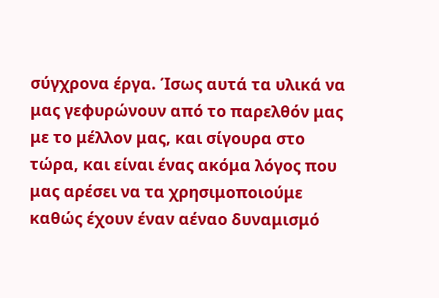σύγχρονα έργα. Ίσως αυτά τα υλικά να μας γεφυρώνουν από το παρελθόν μας με το μέλλον μας, και σίγουρα στο τώρα, και είναι ένας ακόμα λόγος που μας αρέσει να τα χρησιμοποιούμε καθώς έχουν έναν αέναο δυναμισμό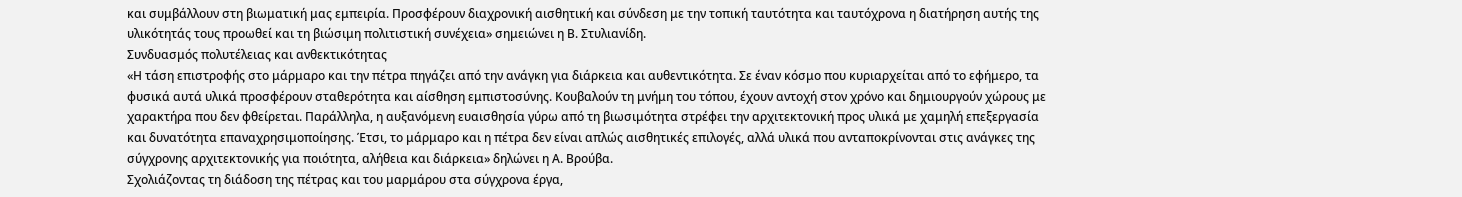και συμβάλλουν στη βιωματική μας εμπειρία. Προσφέρουν διαχρονική αισθητική και σύνδεση με την τοπική ταυτότητα και ταυτόχρονα η διατήρηση αυτής της υλικότητάς τους προωθεί και τη βιώσιμη πολιτιστική συνέχεια» σημειώνει η Β. Στυλιανίδη.
Συνδυασμός πολυτέλειας και ανθεκτικότητας
«Η τάση επιστροφής στο μάρμαρο και την πέτρα πηγάζει από την ανάγκη για διάρκεια και αυθεντικότητα. Σε έναν κόσμο που κυριαρχείται από το εφήμερο, τα φυσικά αυτά υλικά προσφέρουν σταθερότητα και αίσθηση εμπιστοσύνης. Κουβαλούν τη μνήμη του τόπου, έχουν αντοχή στον χρόνο και δημιουργούν χώρους με χαρακτήρα που δεν φθείρεται. Παράλληλα, η αυξανόμενη ευαισθησία γύρω από τη βιωσιμότητα στρέφει την αρχιτεκτονική προς υλικά με χαμηλή επεξεργασία και δυνατότητα επαναχρησιμοποίησης. Έτσι, το μάρμαρο και η πέτρα δεν είναι απλώς αισθητικές επιλογές, αλλά υλικά που ανταποκρίνονται στις ανάγκες της σύγχρονης αρχιτεκτονικής για ποιότητα, αλήθεια και διάρκεια» δηλώνει η Α. Βρούβα.
Σχολιάζοντας τη διάδοση της πέτρας και του μαρμάρου στα σύγχρονα έργα,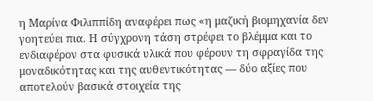η Μαρίνα Φιλιππίδη αναφέρει πως «η μαζική βιομηχανία δεν γοητεύει πια. Η σύγχρονη τάση στρέφει το βλέμμα και το ενδιαφέρον στα φυσικά υλικά που φέρουν τη σφραγίδα της μοναδικότητας και της αυθεντικότητας — δύο αξίες που αποτελούν βασικά στοιχεία της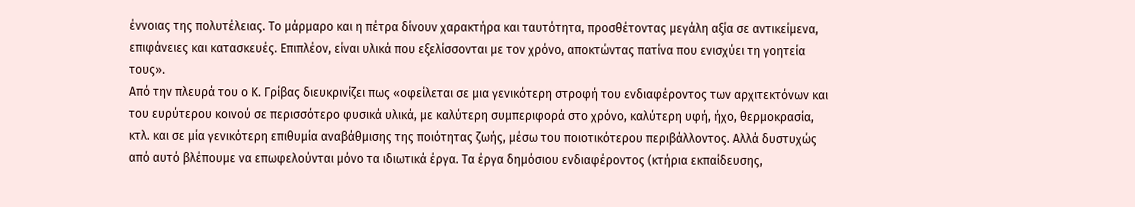έννοιας της πολυτέλειας. Το μάρμαρο και η πέτρα δίνουν χαρακτήρα και ταυτότητα, προσθέτοντας μεγάλη αξία σε αντικείμενα, επιφάνειες και κατασκευές. Επιπλέον, είναι υλικά που εξελίσσονται με τον χρόνο, αποκτώντας πατίνα που ενισχύει τη γοητεία τους».
Από την πλευρά του ο Κ. Γρίβας διευκρινίζει πως «οφείλεται σε μια γενικότερη στροφή του ενδιαφέροντος των αρχιτεκτόνων και του ευρύτερου κοινού σε περισσότερο φυσικά υλικά, με καλύτερη συμπεριφορά στο χρόνο, καλύτερη υφή, ήχο, θερμοκρασία, κτλ. και σε μία γενικότερη επιθυμία αναβάθμισης της ποιότητας ζωής, μέσω του ποιοτικότερου περιβάλλοντος. Αλλά δυστυχώς από αυτό βλέπουμε να επωφελούνται μόνο τα ιδιωτικά έργα. Τα έργα δημόσιου ενδιαφέροντος (κτήρια εκπαίδευσης,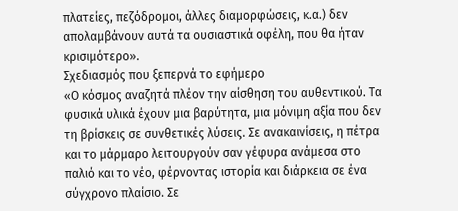πλατείες, πεζόδρομοι, άλλες διαμορφώσεις, κ.α.) δεν απολαμβάνουν αυτά τα ουσιαστικά οφέλη, που θα ήταν κρισιμότερο».
Σχεδιασμός που ξεπερνά το εφήμερο
«Ο κόσμος αναζητά πλέον την αίσθηση του αυθεντικού. Τα φυσικά υλικά έχουν μια βαρύτητα, μια μόνιμη αξία που δεν τη βρίσκεις σε συνθετικές λύσεις. Σε ανακαινίσεις, η πέτρα και το μάρμαρο λειτουργούν σαν γέφυρα ανάμεσα στο παλιό και το νέο, φέρνοντας ιστορία και διάρκεια σε ένα σύγχρονο πλαίσιο. Σε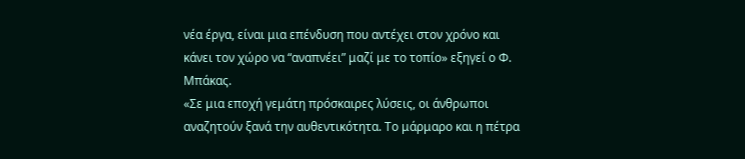νέα έργα, είναι μια επένδυση που αντέχει στον χρόνο και κάνει τον χώρο να “αναπνέει” μαζί με το τοπίο» εξηγεί ο Φ. Μπάκας.
«Σε μια εποχή γεμάτη πρόσκαιρες λύσεις, οι άνθρωποι αναζητούν ξανά την αυθεντικότητα. Το μάρμαρο και η πέτρα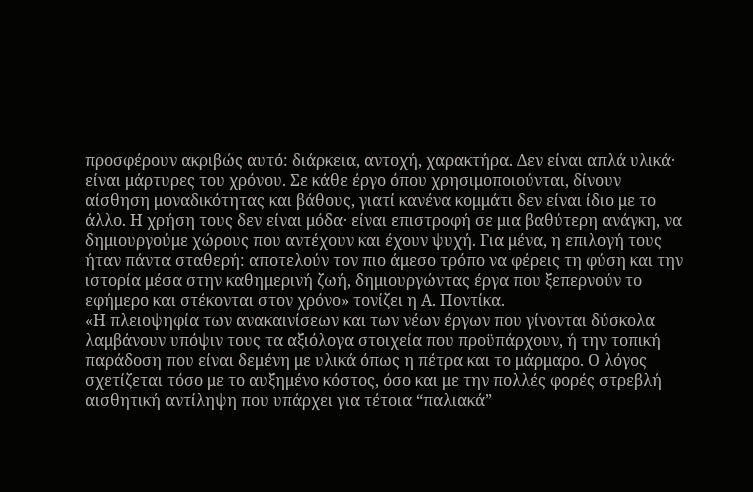προσφέρουν ακριβώς αυτό: διάρκεια, αντοχή, χαρακτήρα. Δεν είναι απλά υλικά· είναι μάρτυρες του χρόνου. Σε κάθε έργο όπου χρησιμοποιούνται, δίνουν αίσθηση μοναδικότητας και βάθους, γιατί κανένα κομμάτι δεν είναι ίδιο με το άλλο. Η χρήση τους δεν είναι μόδα· είναι επιστροφή σε μια βαθύτερη ανάγκη, να δημιουργούμε χώρους που αντέχουν και έχουν ψυχή. Για μένα, η επιλογή τους ήταν πάντα σταθερή: αποτελούν τον πιο άμεσο τρόπο να φέρεις τη φύση και την ιστορία μέσα στην καθημερινή ζωή, δημιουργώντας έργα που ξεπερνούν το εφήμερο και στέκονται στον χρόνο» τονίζει η Α. Ποντίκα.
«Η πλειοψηφία των ανακαινίσεων και των νέων έργων που γίνονται δύσκολα λαμβάνουν υπόψιν τους τα αξιόλογα στοιχεία που προϋπάρχουν, ή την τοπική παράδοση που είναι δεμένη με υλικά όπως η πέτρα και το μάρμαρο. Ο λόγος σχετίζεται τόσο με το αυξημένο κόστος, όσο και με την πολλές φορές στρεβλή αισθητική αντίληψη που υπάρχει για τέτοια “παλιακά”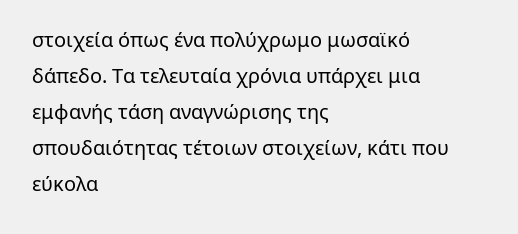στοιχεία όπως ένα πολύχρωμο μωσαϊκό δάπεδο. Τα τελευταία χρόνια υπάρχει μια εμφανής τάση αναγνώρισης της σπουδαιότητας τέτοιων στοιχείων, κάτι που εύκολα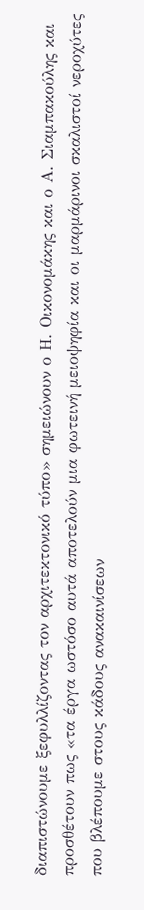διαπιστώνουμε ξεφυλλίζοντας τον αρχιτεκτονικό τύπο» σημειώνουν ο Η. Οικονομάκης και ο Α. Σιαμπακούλης και προσθέτουν πως «τα έργα ωστόσο αυτά αποτελούν μια φωτεινή μειοψηφία και οι μαρμάρινοι σκαλιστοί νεροχύτες που βλέπουμε στους κάδους ανακαινίσεων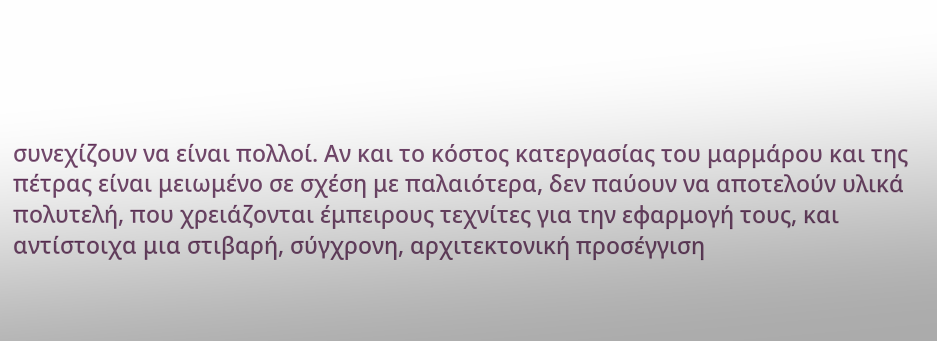συνεχίζουν να είναι πολλοί. Αν και το κόστος κατεργασίας του μαρμάρου και της πέτρας είναι μειωμένο σε σχέση με παλαιότερα, δεν παύουν να αποτελούν υλικά πολυτελή, που χρειάζονται έμπειρους τεχνίτες για την εφαρμογή τους, και αντίστοιχα μια στιβαρή, σύγχρονη, αρχιτεκτονική προσέγγιση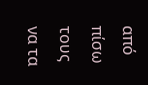από πίσω τους να τα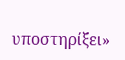υποστηρίξει»